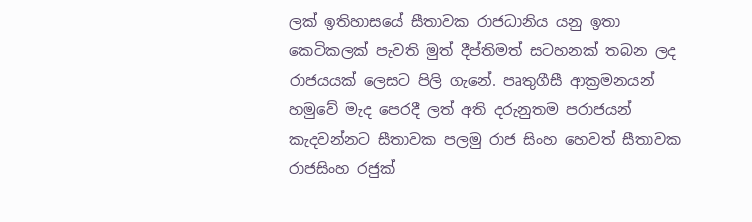ලක් ඉතිහාසයේ සීතාවක රාජධානිය යනු ඉතා කෙටිකලක් පැවති මුත් දීප්තිමත් සටහනක් තබන ලද රාජයයක් ලෙසට පිලි ගැනේ. පෘතුගීසී ආක්‍රමනයන් හමුවේ මැද පෙරදී ලත් අති දරුනුතම පරාජයන් කැදවන්නට සීතාවක පලමු රාජ සිංහ හෙවත් සීතාවක රාජසිංහ රජුක්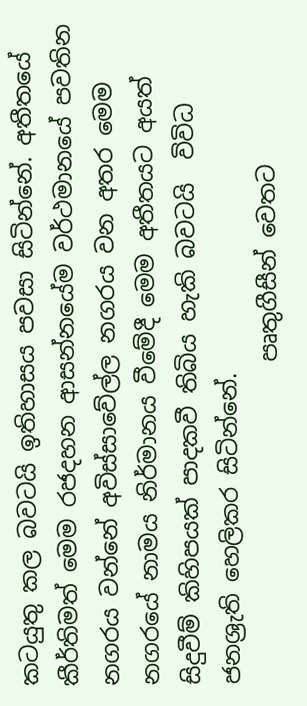කටයුතු කල බවටයි ඉතිහාසය පවසා සිටින්නේ. අතීතයේ කීර්තිමත් මෙම රජදහන ආසන්නයේම වර්ථමානයේ පවතින නගරය වන්නේ අවිස්සාවේල්ල නගරය වන අතර මෙම නගරයේ නාමය නිර්මානය වීමේදී මෙම අතීතයට අයත් සිදුවීම් කිහිපයක් පාදකවී තිබිය හැකි බවටයි  විවිධ ජනශ්‍රැති හෙලිකර සිටින්නේ.
                            පෘතුගීසීන් වෙතට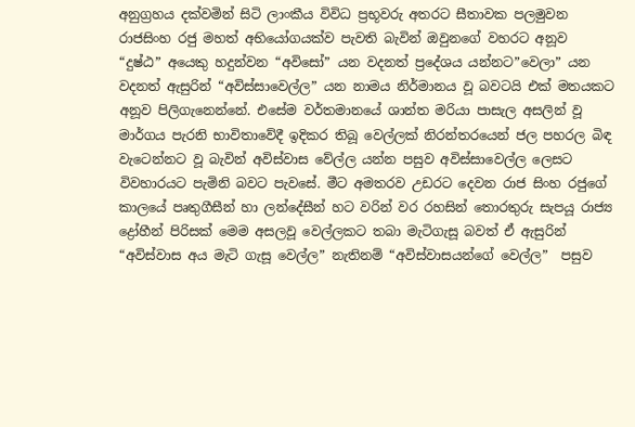අනුග්‍රහය දක්වමින් සිටි ලාංකීය විවිධ ප්‍රභූවරු අතරට සීතාවක පලමුවන රාජසිංහ රජු මහත් අභියෝගයක්ව පැවති බැවින් ඔවුනගේ වහරට අනූව “දුෂ්ඨ” අයෙකු හදුන්වන “අවිසෝ” යන වදනත් ප්‍රදේශය යන්නට”වෙලා” යන  වදනත් ඇසුරින් “අවිස්සාවෙල්ල” යන නාමය නිර්මානය වූ බවටයි එක් මතයකට අනූව පිලිගැනෙන්නේ. එසේම වර්තමානයේ ශාන්ත මරියා පාසැල අසලින් වූ මාර්ගය පැරනි භාවිතාවේදී ඉදිකර තිබූ වෙල්ලක් නිරන්තරයෙන් ජල පහරල බිඳ වැටෙන්නට වූ බැවින් අවිස්වාස වේල්ල යන්න පසුව අවිස්සාවෙල්ල ලෙසට විවහාරයට පැමිනි බවට පැවසේ. මීට අමතරව උඩරට දෙවන රාජ සිංහ රජුගේ කාලයේ පෘතුගීසීන් හා ලන්දේසීන් හට වරින් වර රහසින් තොරතුරු සැපයූ රාජ්‍ය ද්‍රෝහීන් පිරිසක් මෙම අසලවූ වෙල්ලකට තබා මැටිගැසූ බවත් ඒ ඇසුරින් “අවිස්වාස අය මැටි ගැසූ වෙල්ල” නැතිනම් “අවිස්වාසයන්ගේ වෙල්ල”  පසුව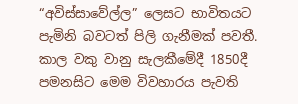“අවිස්සාවේල්ල” ලෙසට භාවිතයට පැමිනි බවටත් පිලි ගැනීමක් පවතී. කාල වකු වානු සැලකීමේදී 1850දී පමනසිට මෙම විවහාරය පැවති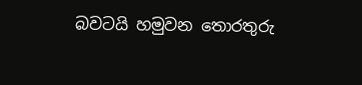බවටයි හමුවන තොරතුරු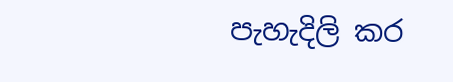පැහැදිලි කර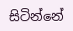සිටින්නේ